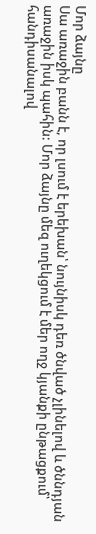Մոր ձայնը
Սա առաջին բանն է, որ լսում է երեխան՝ նույնիսկ դեռ ծնված չլինելով և ծննդյան առաջին իսկ պահին: Մոր ձայնը մեզ ուղեկցում է մեր ողջ կյանքի ընթացքում՝ հանդիսանալով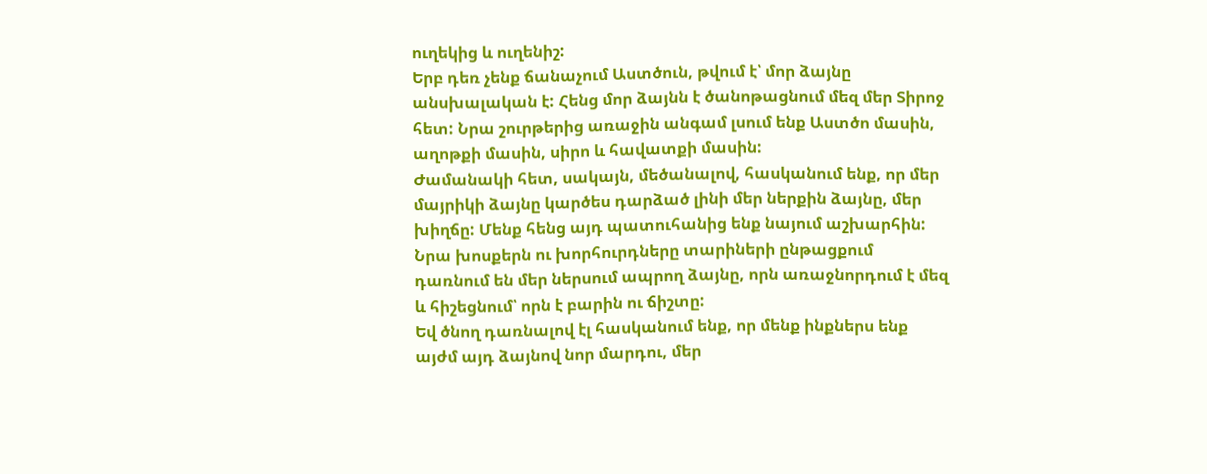ուղեկից և ուղենիշ:
Երբ դեռ չենք ճանաչում Աստծուն, թվում է՝ մոր ձայնը անսխալական է: Հենց մոր ձայնն է ծանոթացնում մեզ մեր Տիրոջ հետ: Նրա շուրթերից առաջին անգամ լսում ենք Աստծո մասին, աղոթքի մասին, սիրո և հավատքի մասին:
Ժամանակի հետ, սակայն, մեծանալով, հասկանում ենք, որ մեր մայրիկի ձայնը կարծես դարձած լինի մեր ներքին ձայնը, մեր խիղճը: Մենք հենց այդ պատուհանից ենք նայում աշխարհին: Նրա խոսքերն ու խորհուրդները տարիների ընթացքում դառնում են մեր ներսում ապրող ձայնը, որն առաջնորդում է մեզ և հիշեցնում՝ որն է բարին ու ճիշտը:
Եվ ծնող դառնալով էլ հասկանում ենք, որ մենք ինքներս ենք այժմ այդ ձայնով նոր մարդու, մեր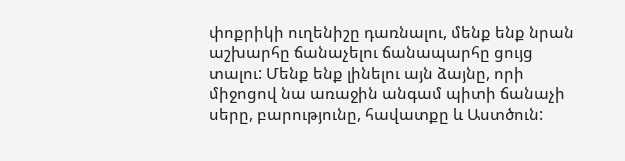փոքրիկի ուղենիշը դառնալու, մենք ենք նրան աշխարհը ճանաչելու ճանապարհը ցույց տալու: Մենք ենք լինելու այն ձայնը, որի միջոցով նա առաջին անգամ պիտի ճանաչի սերը, բարությունը, հավատքը և Աստծուն: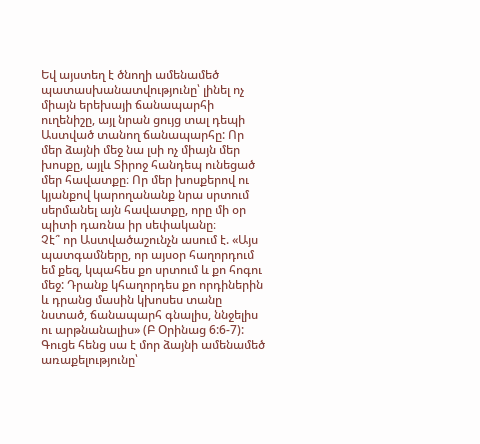Եվ այստեղ է ծնողի ամենամեծ պատասխանատվությունը՝ լինել ոչ միայն երեխայի ճանապարհի ուղենիշը, այլ նրան ցույց տալ դեպի Աստված տանող ճանապարհը: Որ մեր ձայնի մեջ նա լսի ոչ միայն մեր խոսքը, այլև Տիրոջ հանդեպ ունեցած մեր հավատքը։ Որ մեր խոսքերով ու կյանքով կարողանանք նրա սրտում սերմանել այն հավատքը, որը մի օր պիտի դառնա իր սեփականը։
Չէ՞ որ Աստվածաշունչն ասում է. «Այս պատգամները, որ այսօր հաղորդում եմ քեզ, կպահես քո սրտում և քո հոգու մեջ: Դրանք կհաղորդես քո որդիներին և դրանց մասին կխոսես տանը նստած, ճանապարհ գնալիս, ննջելիս ու արթնանալիս» (Բ Օրինաց 6:6-7):
Գուցե հենց սա է մոր ձայնի ամենամեծ առաքելությունը՝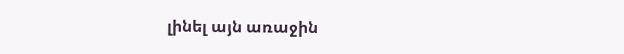լինել այն առաջին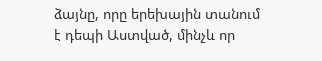ձայնը, որը երեխային տանում է դեպի Աստված, մինչև որ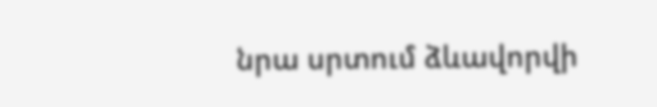նրա սրտում ձևավորվի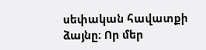սեփական հավատքի ձայնը։ Որ մեր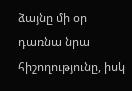ձայնը մի օր դառնա նրա հիշողությունը, իսկ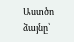Աստծո ձայնը՝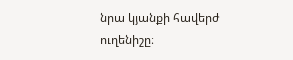նրա կյանքի հավերժ ուղենիշը։